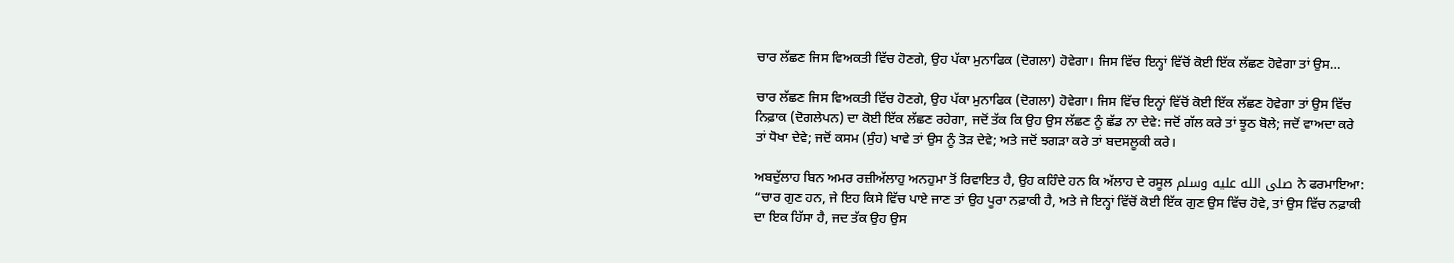ਚਾਰ ਲੱਛਣ ਜਿਸ ਵਿਅਕਤੀ ਵਿੱਚ ਹੋਣਗੇ, ਉਹ ਪੱਕਾ ਮੁਨਾਫਿਕ (ਦੋਗਲਾ) ਹੋਵੇਗਾ। ਜਿਸ ਵਿੱਚ ਇਨ੍ਹਾਂ ਵਿੱਚੋਂ ਕੋਈ ਇੱਕ ਲੱਛਣ ਹੋਵੇਗਾ ਤਾਂ ਉਸ…

ਚਾਰ ਲੱਛਣ ਜਿਸ ਵਿਅਕਤੀ ਵਿੱਚ ਹੋਣਗੇ, ਉਹ ਪੱਕਾ ਮੁਨਾਫਿਕ (ਦੋਗਲਾ) ਹੋਵੇਗਾ। ਜਿਸ ਵਿੱਚ ਇਨ੍ਹਾਂ ਵਿੱਚੋਂ ਕੋਈ ਇੱਕ ਲੱਛਣ ਹੋਵੇਗਾ ਤਾਂ ਉਸ ਵਿੱਚ ਨਿਫ਼ਾਕ (ਦੋਗਲੇਪਨ) ਦਾ ਕੋਈ ਇੱਕ ਲੱਛਣ ਰਹੇਗਾ, ਜਦੋਂ ਤੱਕ ਕਿ ਉਹ ਉਸ ਲੱਛਣ ਨੂੰ ਛੱਡ ਨਾ ਦੇਵੇ: ਜਦੋਂ ਗੱਲ ਕਰੇ ਤਾਂ ਝੂਠ ਬੋਲੇ; ਜਦੋਂ ਵਾਅਦਾ ਕਰੇ ਤਾਂ ਧੋਖਾ ਦੇਵੇ; ਜਦੋਂ ਕਸਮ (ਸੁੰਹ) ਖਾਵੇ ਤਾਂ ਉਸ ਨੂੰ ਤੋੜ ਦੇਵੇ; ਅਤੇ ਜਦੋਂ ਝਗੜਾ ਕਰੇ ਤਾਂ ਬਦਸਲੂਕੀ ਕਰੇ।

ਅਬਦੁੱਲਾਹ ਬਿਨ ਅਮਰ ਰਜ਼ੀਅੱਲਾਹੁ ਅਨਹੁਮਾ ਤੋਂ ਰਿਵਾਇਤ ਹੈ, ਉਹ ਕਹਿੰਦੇ ਹਨ ਕਿ ਅੱਲਾਹ ਦੇ ਰਸੂਲ صلى الله عليه وسلم ਨੇ ਫਰਮਾਇਆ: “ਚਾਰ ਗੁਣ ਹਨ, ਜੇ ਇਹ ਕਿਸੇ ਵਿੱਚ ਪਾਏ ਜਾਣ ਤਾਂ ਉਹ ਪੂਰਾ ਨਫ਼ਾਕੀ ਹੈ, ਅਤੇ ਜੇ ਇਨ੍ਹਾਂ ਵਿੱਚੋਂ ਕੋਈ ਇੱਕ ਗੁਣ ਉਸ ਵਿੱਚ ਹੋਵੇ, ਤਾਂ ਉਸ ਵਿੱਚ ਨਫ਼ਾਕੀ ਦਾ ਇਕ ਹਿੱਸਾ ਹੈ, ਜਦ ਤੱਕ ਉਹ ਉਸ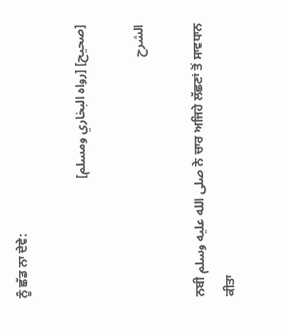ਨੂੰ ਛੱਡ ਨਾ ਦੇਵੇ:

[صحيح] [رواه البخاري ومسلم]

الشرح

ਨਬੀ صلى الله عليه وسلم ਨੇ ਚਾਰ ਅਜਿਹੇ ਲੱਛਣਾਂ ਤੋਂ ਸਾਵਧਾਨ ਕੀਤਾ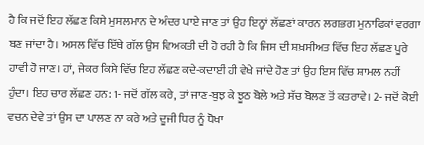ਹੈ ਕਿ ਜਦੋਂ ਇਹ ਲੱਛਣ ਕਿਸੇ ਮੁਸਲਮਾਨ ਦੇ ਅੰਦਰ ਪਾਏ ਜਾਣ ਤਾਂ ਉਹ ਇਨ੍ਹਾਂ ਲੱਛਣਾਂ ਕਾਰਨ ਲਗਭਗ ਮੁਨਾਫਿਕਾਂ ਵਰਗਾ ਬਣ ਜਾਂਦਾ ਹੈ। ਅਸਲ ਵਿੱਚ ਇੱਥੇ ਗੱਲ ਉਸ ਵਿਅਕਤੀ ਦੀ ਹੋ ਰਹੀ ਹੈ ਕਿ ਜਿਸ ਦੀ ਸ਼ਖ਼ਸੀਅਤ ਵਿੱਚ ਇਹ ਲੱਛਣ ਪੂਰੇ ਹਾਵੀ ਹੋ ਜਾਣ। ਹਾਂ, ਜੇਕਰ ਕਿਸੇ ਵਿੱਚ ਇਹ ਲੱਛਣ ਕਦੇ-ਕਦਾਈਂ ਹੀ ਵੇਖੇ ਜਾਂਦੇ ਹੋਣ ਤਾਂ ਉਹ ਇਸ ਵਿੱਚ ਸ਼ਾਮਲ ਨਹੀਂ ਹੁੰਦਾ। ਇਹ ਚਾਰ ਲੱਛਣ ਹਨ: 1- ਜਦੋਂ ਗੱਲ ਕਰੇ, ਤਾਂ ਜਾਣ-ਬੁਝ ਕੇ ਝੂਠ ਬੋਲੇ ਅਤੇ ਸੱਚ ਬੋਲਣ ਤੋਂ ਕਤਰਾਵੇ। 2- ਜਦੋਂ ਕੋਈ ਵਚਨ ਦੇਵੇ ਤਾਂ ਉਸ ਦਾ ਪਾਲਣ ਨਾ ਕਰੇ ਅਤੇ ਦੂਜੀ ਧਿਰ ਨੂੰ ਧੋਖਾ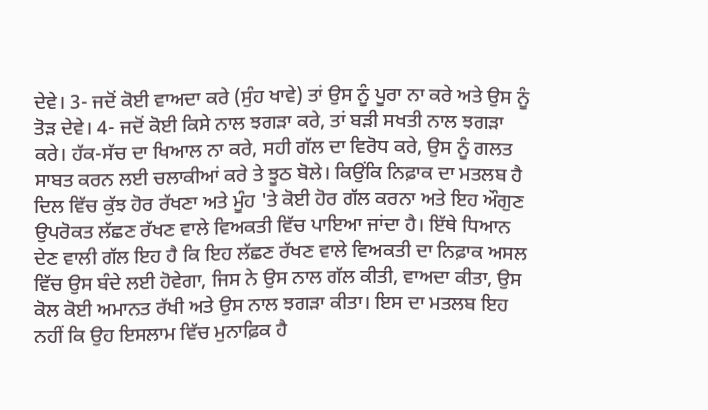ਦੇਵੇ। 3- ਜਦੋਂ ਕੋਈ ਵਾਅਦਾ ਕਰੇ (ਸੁੰਹ ਖਾਵੇ) ਤਾਂ ਉਸ ਨੂੰ ਪੂਰਾ ਨਾ ਕਰੇ ਅਤੇ ਉਸ ਨੂੰ ਤੋੜ ਦੇਵੇ। 4- ਜਦੋਂ ਕੋਈ ਕਿਸੇ ਨਾਲ ਝਗੜਾ ਕਰੇ, ਤਾਂ ਬੜੀ ਸਖਤੀ ਨਾਲ ਝਗੜਾ ਕਰੇ। ਹੱਕ-ਸੱਚ ਦਾ ਖਿਆਲ ਨਾ ਕਰੇ, ਸਹੀ ਗੱਲ ਦਾ ਵਿਰੋਧ ਕਰੇ, ਉਸ ਨੂੰ ਗਲਤ ਸਾਬਤ ਕਰਨ ਲਈ ਚਲਾਕੀਆਂ ਕਰੇ ਤੇ ਝੂਠ ਬੋਲੇ। ਕਿਉਂਕਿ ਨਿਫ਼ਾਕ ਦਾ ਮਤਲਬ ਹੈ ਦਿਲ ਵਿੱਚ ਕੁੱਝ ਹੋਰ ਰੱਖਣਾ ਅਤੇ ਮੂੰਹ 'ਤੇ ਕੋਈ ਹੋਰ ਗੱਲ ਕਰਨਾ ਅਤੇ ਇਹ ਔਗੁਣ ਉਪਰੋਕਤ ਲੱਛਣ ਰੱਖਣ ਵਾਲੇ ਵਿਅਕਤੀ ਵਿੱਚ ਪਾਇਆ ਜਾਂਦਾ ਹੈ। ਇੱਥੇ ਧਿਆਨ ਦੇਣ ਵਾਲੀ ਗੱਲ ਇਹ ਹੈ ਕਿ ਇਹ ਲੱਛਣ ਰੱਖਣ ਵਾਲੇ ਵਿਅਕਤੀ ਦਾ ਨਿਫ਼ਾਕ ਅਸਲ ਵਿੱਚ ਉਸ ਬੰਦੇ ਲਈ ਹੋਵੇਗਾ, ਜਿਸ ਨੇ ਉਸ ਨਾਲ ਗੱਲ ਕੀਤੀ, ਵਾਅਦਾ ਕੀਤਾ, ਉਸ ਕੋਲ ਕੋਈ ਅਮਾਨਤ ਰੱਖੀ ਅਤੇ ਉਸ ਨਾਲ ਝਗੜਾ ਕੀਤਾ। ਇਸ ਦਾ ਮਤਲਬ ਇਹ ਨਹੀਂ ਕਿ ਉਹ ਇਸਲਾਮ ਵਿੱਚ ਮੁਨਾਫ਼ਿਕ ਹੈ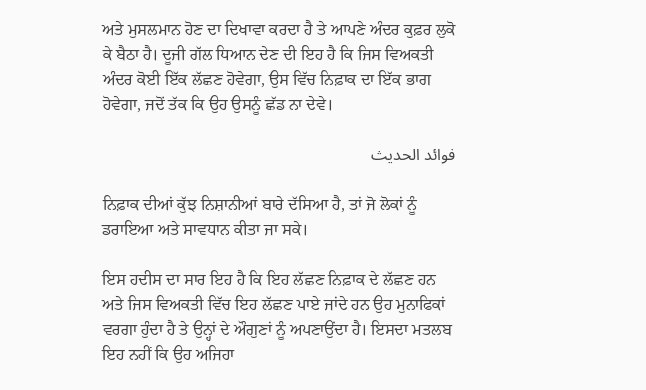ਅਤੇ ਮੁਸਲਮਾਨ ਹੋਣ ਦਾ ਦਿਖਾਵਾ ਕਰਦਾ ਹੈ ਤੇ ਆਪਣੇ ਅੰਦਰ ਕੁਫ਼ਰ ਲੁਕੋ ਕੇ ਬੈਠਾ ਹੈ। ਦੂਜੀ ਗੱਲ ਧਿਆਨ ਦੇਣ ਦੀ ਇਹ ਹੈ ਕਿ ਜਿਸ ਵਿਅਕਤੀ ਅੰਦਰ ਕੋਈ ਇੱਕ ਲੱਛਣ ਹੋਵੇਗਾ, ਉਸ ਵਿੱਚ ਨਿਫ਼ਾਕ ਦਾ ਇੱਕ ਭਾਗ ਹੋਵੇਗਾ, ਜਦੋਂ ਤੱਕ ਕਿ ਉਹ ਉਸਨੂੰ ਛੱਡ ਨਾ ਦੇਵੇ।

فوائد الحديث

ਨਿਫ਼ਾਕ ਦੀਆਂ ਕੁੱਝ ਨਿਸ਼ਾਨੀਆਂ ਬਾਰੇ ਦੱਸਿਆ ਹੈ, ਤਾਂ ਜੋ ਲੋਕਾਂ ਨੂੰ ਡਰਾਇਆ ਅਤੇ ਸਾਵਧਾਨ ਕੀਤਾ ਜਾ ਸਕੇ।

ਇਸ ਹਦੀਸ ਦਾ ਸਾਰ ਇਹ ਹੈ ਕਿ ਇਹ ਲੱਛਣ ਨਿਫ਼ਾਕ ਦੇ ਲੱਛਣ ਹਨ ਅਤੇ ਜਿਸ ਵਿਅਕਤੀ ਵਿੱਚ ਇਹ ਲੱਛਣ ਪਾਏ ਜਾਂਦੇ ਹਨ ਉਹ ਮੁਨਾਫਿਕਾਂ ਵਰਗਾ ਹੁੰਦਾ ਹੈ ਤੇ ਉਨ੍ਹਾਂ ਦੇ ਔਗੁਣਾਂ ਨੂੰ ਅਪਣਾਉਂਦਾ ਹੈ। ਇਸਦਾ ਮਤਲਬ ਇਹ ਨਹੀਂ ਕਿ ਉਹ ਅਜਿਹਾ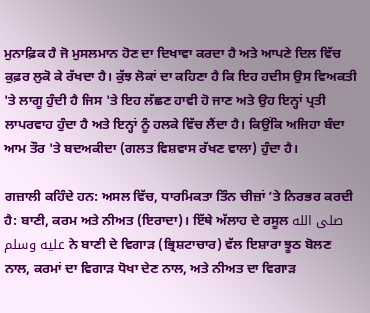ਮੁਨਾਫ਼ਿਕ ਹੈ ਜੋ ਮੁਸਲਮਾਨ ਹੋਣ ਦਾ ਦਿਖਾਵਾ ਕਰਦਾ ਹੈ ਅਤੇ ਆਪਣੇ ਦਿਲ ਵਿੱਚ ਕੁਫ਼ਰ ਲੁਕੋ ਕੇ ਰੱਖਦਾ ਹੈ। ਕੁੱਝ ਲੋਕਾਂ ਦਾ ਕਹਿਣਾ ਹੈ ਕਿ ਇਹ ਹਦੀਸ ਉਸ ਵਿਅਕਤੀ 'ਤੇ ਲਾਗੂ ਹੁੰਦੀ ਹੈ ਜਿਸ 'ਤੇ ਇਹ ਲੱਛਣ ਹਾਵੀ ਹੋ ਜਾਣ ਅਤੇ ਉਹ ਇਨ੍ਹਾਂ ਪ੍ਰਤੀ ਲਾਪਰਵਾਹ ਹੁੰਦਾ ਹੈ ਅਤੇ ਇਨ੍ਹਾਂ ਨੂੰ ਹਲਕੇ ਵਿੱਚ ਲੈਂਦਾ ਹੈ। ਕਿਉਂਕਿ ਅਜਿਹਾ ਬੰਦਾ ਆਮ ਤੌਰ 'ਤੇ ਬਦਅਕੀਦਾ (ਗਲਤ ਵਿਸ਼ਵਾਸ ਰੱਖਣ ਵਾਲਾ) ਹੁੰਦਾ ਹੈ।

ਗਜ਼ਾਲੀ ਕਹਿੰਦੇ ਹਨ: ਅਸਲ ਵਿੱਚ, ਧਾਰਮਿਕਤਾ ਤਿੰਨ ਚੀਜ਼ਾਂ ’ਤੇ ਨਿਰਭਰ ਕਰਦੀ ਹੈ: ਬਾਣੀ, ਕਰਮ ਅਤੇ ਨੀਅਤ (ਇਰਾਦਾ)। ਇੱਥੇ ਅੱਲਾਹ ਦੇ ਰਸੂਲ صلى الله عليه وسلم ਨੇ ਬਾਣੀ ਦੇ ਵਿਗਾੜ (ਭ੍ਰਿਸ਼ਟਾਚਾਰ) ਵੱਲ ਇਸ਼ਾਰਾ ਝੂਠ ਬੋਲਣ ਨਾਲ, ਕਰਮਾਂ ਦਾ ਵਿਗਾੜ ਧੋਖਾ ਦੇਣ ਨਾਲ, ਅਤੇ ਨੀਅਤ ਦਾ ਵਿਗਾੜ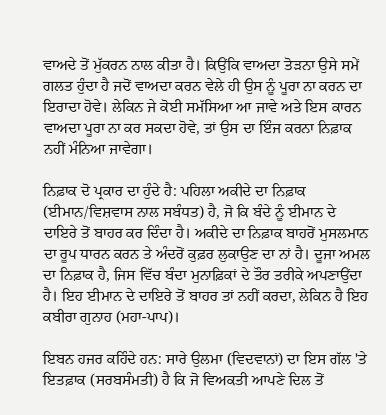ਵਾਅਦੇ ਤੋਂ ਮੁੱਕਰਨ ਨਾਲ ਕੀਤਾ ਹੈ। ਕਿਉਂਕਿ ਵਾਅਦਾ ਤੋੜਨਾ ਉਸੇ ਸਮੇਂ ਗਲਤ ਹੁੰਦਾ ਹੈ ਜਦੋਂ ਵਾਅਦਾ ਕਰਨ ਵੇਲੇ ਹੀ ਉਸ ਨੂੰ ਪੂਰਾ ਨਾ ਕਰਨ ਦਾ ਇਰਾਦਾ ਹੋਵੇ। ਲੇਕਿਨ ਜੇ ਕੋਈ ਸਮੱਸਿਆ ਆ ਜਾਵੇ ਅਤੇ ਇਸ ਕਾਰਨ ਵਾਅਦਾ ਪੂਰਾ ਨਾ ਕਰ ਸਕਦਾ ਹੋਵੇ, ਤਾਂ ਉਸ ਦਾ ਇੰਜ ਕਰਨਾ ਨਿਫ਼ਾਕ ਨਹੀਂ ਮੰਨਿਆ ਜਾਵੇਗਾ।

ਨਿਫ਼ਾਕ ਦੋ ਪ੍ਰਕਾਰ ਦਾ ਹੁੰਦੇ ਹੈ: ਪਹਿਲਾ ਅਕੀਦੇ ਦਾ ਨਿਫ਼ਾਕ (ਈਮਾਨ/ਵਿਸ਼ਵਾਸ ਨਾਲ ਸਬੰਧਤ) ਹੈ, ਜੋ ਕਿ ਬੰਦੇ ਨੂੰ ਈਮਾਨ ਦੇ ਦਾਇਰੇ ਤੋਂ ਬਾਹਰ ਕਰ ਦਿੰਦਾ ਹੈ। ਅਕੀਦੇ ਦਾ ਨਿਫ਼ਾਕ ਬਾਹਰੋਂ ਮੁਸਲਮਾਨ ਦਾ ਰੂਪ ਧਾਰਨ ਕਰਨ ਤੇ ਅੰਦਰੋਂ ਕੁਫ਼ਰ ਲੁਕਾਉਣ ਦਾ ਨਾਂ ਹੈ। ਦੂਜਾ ਅਮਲ ਦਾ ਨਿਫ਼ਾਕ ਹੈ, ਜਿਸ ਵਿੱਚ ਬੰਦਾ ਮੁਨਾਫ਼ਿਕਾਂ ਦੇ ਤੌਰ ਤਰੀਕੇ ਅਪਣਾਉਂਦਾ ਹੈ। ਇਹ ਈਮਾਨ ਦੇ ਦਾਇਰੇ ਤੋਂ ਬਾਹਰ ਤਾਂ ਨਹੀਂ ਕਰਦਾ, ਲੇਕਿਨ ਹੈ ਇਹ ਕਬੀਰਾ ਗੁਨਾਹ (ਮਹਾ-ਪਾਪ)।

ਇਬਨ ਹਜਰ ਕਹਿੰਦੇ ਹਨ: ਸਾਰੇ ਉਲਮਾ (ਵਿਦਵਾਨਾਂ) ਦਾ ਇਸ ਗੱਲ 'ਤੇ ਇਤਫ਼ਾਕ (ਸਰਬਸੰਮਤੀ) ਹੈ ਕਿ ਜੋ ਵਿਅਕਤੀ ਆਪਣੇ ਦਿਲ ਤੋਂ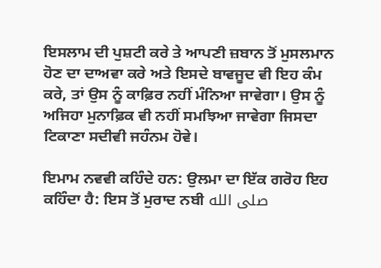ਇਸਲਾਮ ਦੀ ਪੁਸ਼ਟੀ ਕਰੇ ਤੇ ਆਪਣੀ ਜ਼ਬਾਨ ਤੋਂ ਮੁਸਲਮਾਨ ਹੋਣ ਦਾ ਦਾਅਵਾ ਕਰੇ ਅਤੇ ਇਸਦੇ ਬਾਵਜੂਦ ਵੀ ਇਹ ਕੰਮ ਕਰੇ, ਤਾਂ ਉਸ ਨੂੰ ਕਾਫ਼ਿਰ ਨਹੀਂ ਮੰਨਿਆ ਜਾਵੇਗਾ। ਉਸ ਨੂੰ ਅਜਿਹਾ ਮੁਨਾਫ਼ਿਕ ਵੀ ਨਹੀਂ ਸਮਝਿਆ ਜਾਵੇਗਾ ਜਿਸਦਾ ਟਿਕਾਣਾ ਸਦੀਵੀ ਜਹੰਨਮ ਹੋਵੇ।

ਇਮਾਮ ਨਵਵੀ ਕਹਿੰਦੇ ਹਨ: ਉਲਮਾ ਦਾ ਇੱਕ ਗਰੋਹ ਇਹ ਕਹਿੰਦਾ ਹੈ: ਇਸ ਤੋਂ ਮੁਰਾਦ ਨਬੀ صلى الله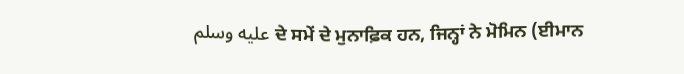عليه وسلم ਦੇ ਸਮੇਂ ਦੇ ਮੁਨਾਫ਼ਿਕ ਹਨ, ਜਿਨ੍ਹਾਂ ਨੇ ਮੋਮਿਨ (ਈਮਾਨ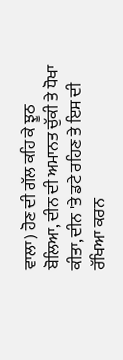ਵਾਲਾ) ਹੋਣ ਦੀ ਗੱਲ ਕਹਿ ਕੇ ਝੂਠ ਬੋਲਿਆ, ਦੀਨ ਦੀ ਅਮਾਨਤ ਚੁੱਕੀ ਤੇ ਧੋਖਾ ਕੀਤਾ, ਦੀਨ 'ਤੇ ਡਟੇ ਰਹਿਣ ਤੇ ਇਸ ਦੀ ਰੱਖਿਆ ਕਰਨ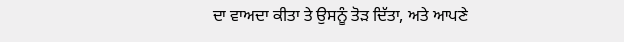ਦਾ ਵਾਅਦਾ ਕੀਤਾ ਤੇ ਉਸਨੂੰ ਤੋੜ ਦਿੱਤਾ, ਅਤੇ ਆਪਣੇ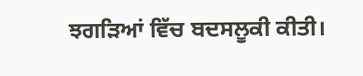ਝਗੜਿਆਂ ਵਿੱਚ ਬਦਸਲੂਕੀ ਕੀਤੀ।